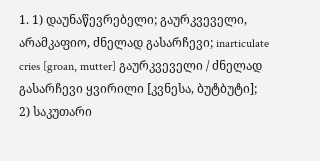1. 1) დაუნაწევრებელი; გაურკვეველი, არამკაფიო, ძნელად გასარჩევი; inarticulate cries [groan, mutter] გაურკვეველი / ძნელად გასარჩევი ყვირილი [კვნესა, ბუტბუტი];
2) საკუთარი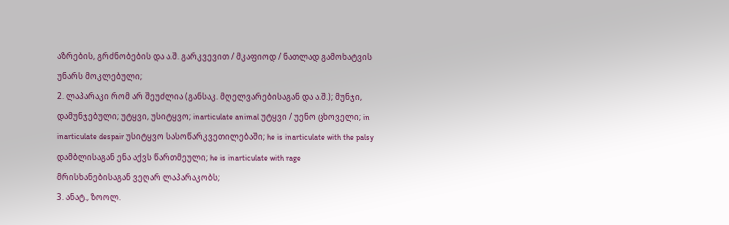აზრების, გრძნობების და ა.შ. გარკვევით / მკაფიოდ / ნათლად გამოხატვის უნარს მოკლებული;
2. ლაპარაკი რომ არ შეუძლია (განსაკ. მღელვარებისაგან და ა.შ.); მუნჯი, დამუნჯებული; უტყვი, უსიტყვო; inarticulate animal უტყვი / უენო ცხოველი; in inarticulate despair უსიტყვო სასოწარკვეთილებაში; he is inarticulate with the palsy დამბლისაგან ენა აქვს წართმეული; he is inarticulate with rage მრისხანებისაგან ვეღარ ლაპარაკობს;
3. ანატ., ზოოლ.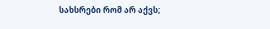სახსრები რომ არ აქვს;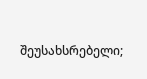შეუსახსრებელი;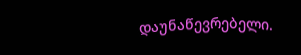დაუნაწევრებელი.